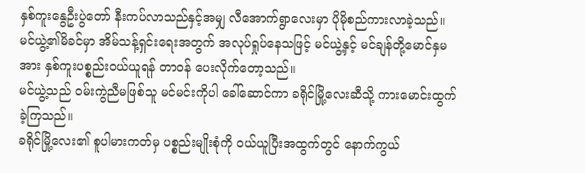နှစ်ကူးနွေဦးပွဲတော် နီးကပ်လာသည်နှင့်အမျှ လီအောက်ရွာလေးမှာ ပိုမိုစည်ကားလာခဲ့သည်။
မင်ယွဲ့၏မိခင်မှာ အိမ်သန့်ရှင်းရေးအတွက် အလုပ်ရှုပ်နေသဖြင့် မင်ယွဲ့နှင့် မင်ချန်တို့မောင်နှမအား နှစ်ကူးပစ္စည်းဝယ်ယူရန် တာဝန် ပေးလိုက်တော့သည်။
မင်ယွဲ့သည် ဝမ်းကွဲညီမဖြစ်သူ မင်မင်းကိုပါ ခေါ်ဆောင်ကာ ခရိုင်မြို့လေးဆီသို့ ကားမောင်းထွက်ခဲ့ကြသည်။
ခရိုင်မြို့လေး၏ စူပါမားကတ်မှ ပစ္စည်းမျိုးစုံကို ဝယ်ယူပြီးအထွက်တွင် နောက်ကွယ်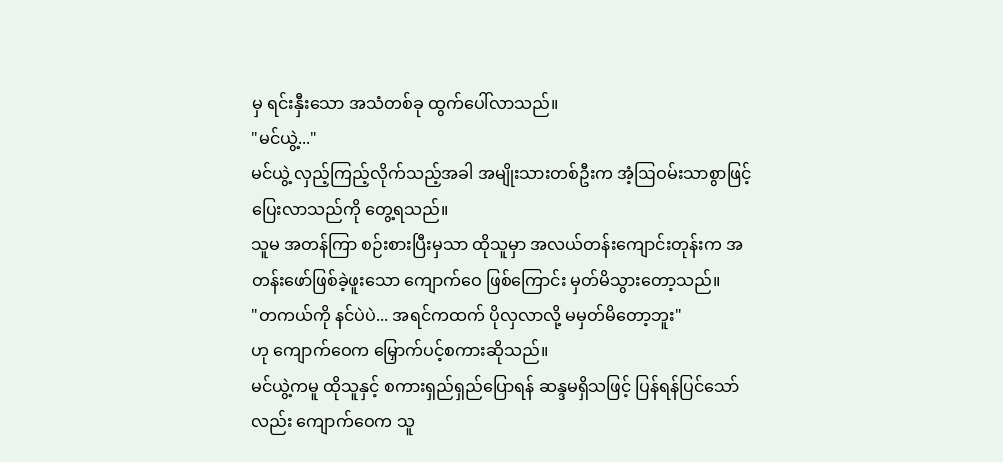မှ ရင်းနှီးသော အသံတစ်ခု ထွက်ပေါ်လာသည်။
"မင်ယွဲ့..."
မင်ယွဲ့ လှည့်ကြည့်လိုက်သည့်အခါ အမျိုးသားတစ်ဦးက အံ့ဩဝမ်းသာစွာဖြင့် ပြေးလာသည်ကို တွေ့ရသည်။
သူမ အတန်ကြာ စဉ်းစားပြီးမှသာ ထိုသူမှာ အလယ်တန်းကျောင်းတုန်းက အတန်းဖော်ဖြစ်ခဲ့ဖူးသော ကျောက်ဝေ ဖြစ်ကြောင်း မှတ်မိသွားတော့သည်။
"တကယ်ကို နင်ပဲပဲ... အရင်ကထက် ပိုလှလာလို့ မမှတ်မိတော့ဘူး"
ဟု ကျောက်ဝေက မြှောက်ပင့်စကားဆိုသည်။
မင်ယွဲ့ကမူ ထိုသူနှင့် စကားရှည်ရှည်ပြောရန် ဆန္ဒမရှိသဖြင့် ပြန်ရန်ပြင်သော်လည်း ကျောက်ဝေက သူ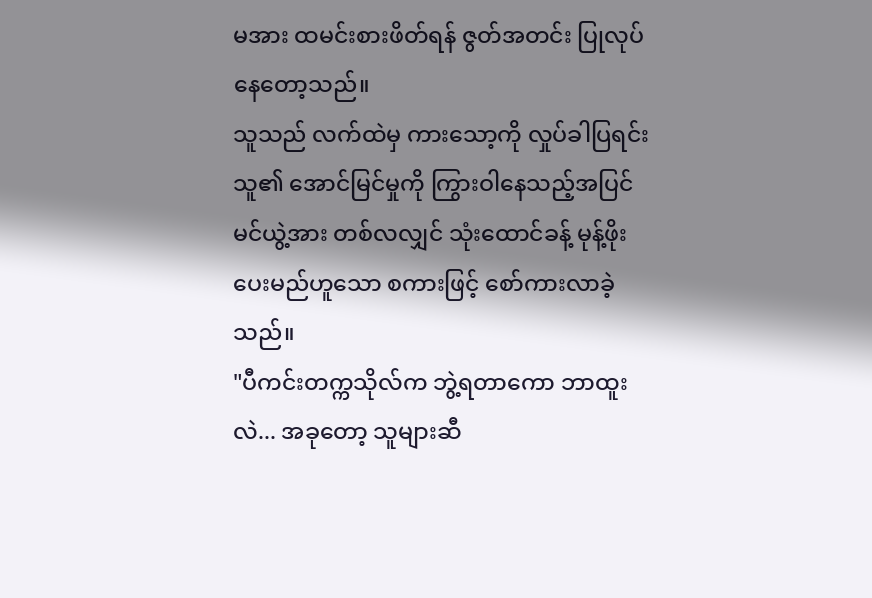မအား ထမင်းစားဖိတ်ရန် ဇွတ်အတင်း ပြုလုပ်နေတော့သည်။
သူသည် လက်ထဲမှ ကားသော့ကို လှုပ်ခါပြရင်း သူ၏ အောင်မြင်မှုကို ကြွားဝါနေသည့်အပြင် မင်ယွဲ့အား တစ်လလျှင် သုံးထောင်ခန့် မုန့်ဖိုးပေးမည်ဟူသော စကားဖြင့် စော်ကားလာခဲ့သည်။
"ပီကင်းတက္ကသိုလ်က ဘွဲ့ရတာကော ဘာထူးလဲ... အခုတော့ သူများဆီ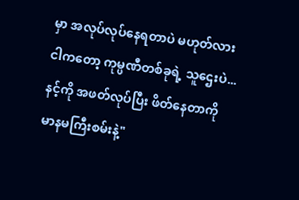မှာ အလုပ်လုပ်နေရတာပဲ မဟုတ်လား ငါကတော့ ကုမ္ပဏီတစ်ခုရဲ့ သူဌေးပဲ... နင့်ကို အဖတ်လုပ်ပြီး ဖိတ်နေတာကို မာနမကြီးစမ်းနဲ့"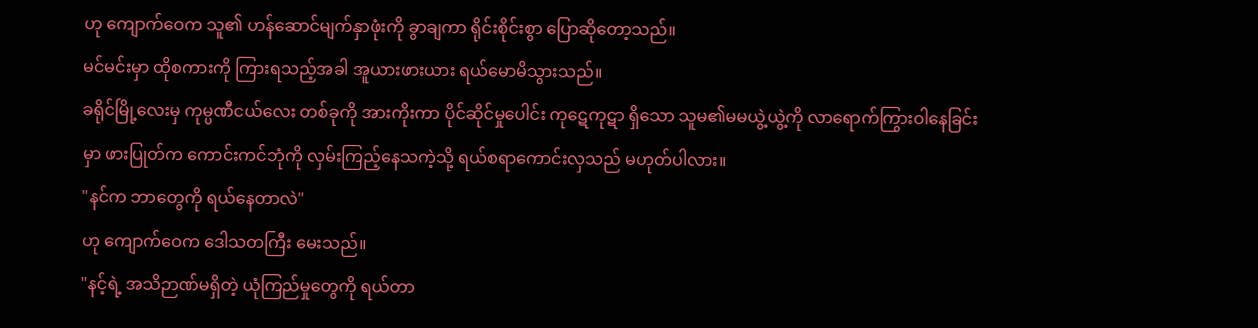ဟု ကျောက်ဝေက သူ၏ ဟန်ဆောင်မျက်နှာဖုံးကို ခွာချကာ ရိုင်းစိုင်းစွာ ပြောဆိုတော့သည်။
မင်မင်းမှာ ထိုစကားကို ကြားရသည့်အခါ အူယားဖားယား ရယ်မောမိသွားသည်။
ခရိုင်မြို့လေးမှ ကုမ္ပဏီငယ်လေး တစ်ခုကို အားကိုးကာ ပိုင်ဆိုင်မှုပေါင်း ကုဋေကုဋာ ရှိသော သူမ၏မမယွဲ့ယွဲ့ကို လာရောက်ကြွားဝါနေခြင်းမှာ ဖားပြုတ်က ကောင်းကင်ဘုံကို လှမ်းကြည့်နေသကဲ့သို့ ရယ်စရာကောင်းလှသည် မဟုတ်ပါလား။
"နင်က ဘာတွေကို ရယ်နေတာလဲ"
ဟု ကျောက်ဝေက ဒေါသတကြီး မေးသည်။
"နင့်ရဲ့ အသိဉာဏ်မရှိတဲ့ ယုံကြည်မှုတွေကို ရယ်တာ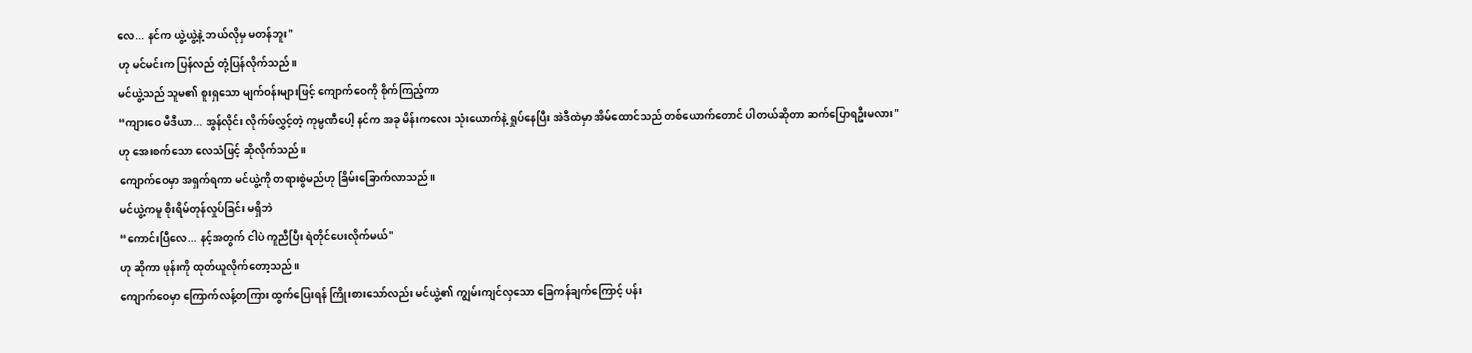လေ... နင်က ယွဲ့ယွဲ့နဲ့ ဘယ်လိုမှ မတန်ဘူး"
ဟု မင်မင်းက ပြန်လည် တုံ့ပြန်လိုက်သည်။
မင်ယွဲ့သည် သူမ၏ စူးရှသော မျက်ဝန်းများဖြင့် ကျောက်ဝေကို စိုက်ကြည့်ကာ
“ကျားဝေ မီဒီယာ... အွန်လိုင်း လိုက်ဖ်လွှင့်တဲ့ ကုမ္ပဏီပေါ့ နင်က အခု မိန်းကလေး သုံးယောက်နဲ့ ရှုပ်နေပြီး အဲဒီထဲမှာ အိမ်ထောင်သည် တစ်ယောက်တောင် ပါတယ်ဆိုတာ ဆက်ပြောရဦးမလား"
ဟု အေးစက်သော လေသံဖြင့် ဆိုလိုက်သည်။
ကျောက်ဝေမှာ အရှက်ရကာ မင်ယွဲ့ကို တရားစွဲမည်ဟု ခြိမ်းခြောက်လာသည်။
မင်ယွဲ့ကမူ စိုးရိမ်တုန်လှုပ်ခြင်း မရှိဘဲ
“ကောင်းပြီလေ... နင့်အတွက် ငါပဲ ကူညီပြီး ရဲတိုင်ပေးလိုက်မယ်"
ဟု ဆိုကာ ဖုန်းကို ထုတ်ယူလိုက်တော့သည်။
ကျောက်ဝေမှာ ကြောက်လန့်တကြား ထွက်ပြေးရန် ကြိုးစားသော်လည်း မင်ယွဲ့၏ ကျွမ်းကျင်လှသော ခြေကန်ချက်ကြောင့် ပန်း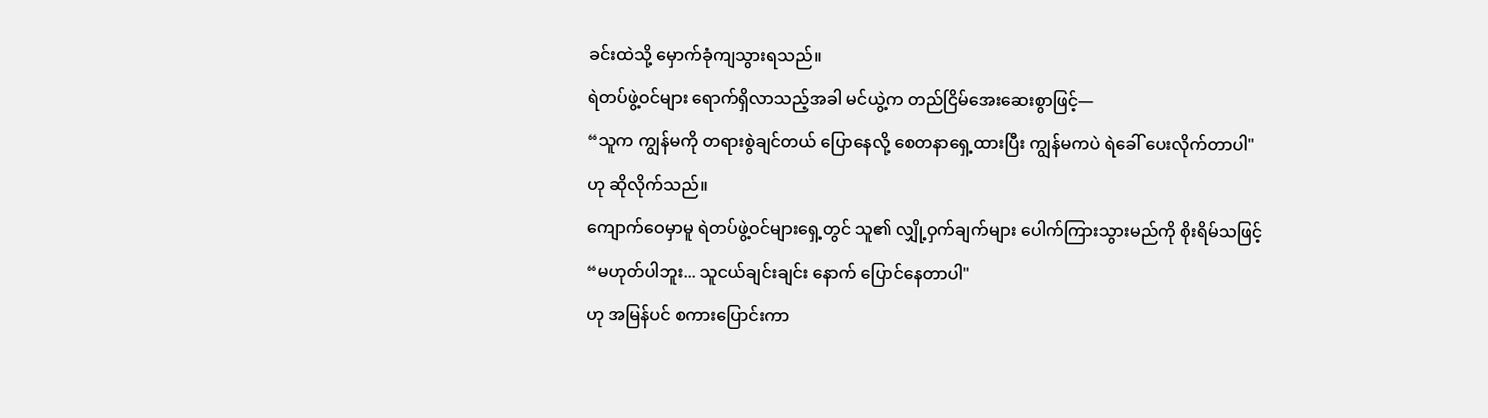ခင်းထဲသို့ မှောက်ခုံကျသွားရသည်။
ရဲတပ်ဖွဲ့ဝင်များ ရောက်ရှိလာသည့်အခါ မင်ယွဲ့က တည်ငြိမ်အေးဆေးစွာဖြင့်—
“သူက ကျွန်မကို တရားစွဲချင်တယ် ပြောနေလို့ စေတနာရှေ့ထားပြီး ကျွန်မကပဲ ရဲခေါ် ပေးလိုက်တာပါ"
ဟု ဆိုလိုက်သည်။
ကျောက်ဝေမှာမူ ရဲတပ်ဖွဲ့ဝင်များရှေ့တွင် သူ၏ လျှို့ဝှက်ချက်များ ပေါက်ကြားသွားမည်ကို စိုးရိမ်သဖြင့်
“မဟုတ်ပါဘူး... သူငယ်ချင်းချင်း နောက် ပြောင်နေတာပါ"
ဟု အမြန်ပင် စကားပြောင်းကာ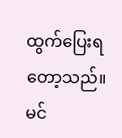ထွက်ပြေးရတော့သည်။
မင်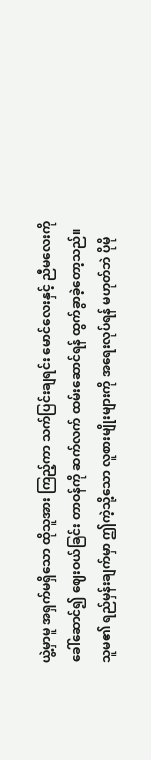ယွဲ့မှာမူ အရှက်မရှိသော ထိုသူအား ကြည့်ကာ သက်ပြင်းချရင်း မောင်လေးနှင့် ညီမလေးကို ခေါ်ဆောင်၍ ဈေးဝယ်ခြင်း တာဝန်ကို ဆက်လက် ထမ်းဆောင်ရန် ထွက်ခွာခဲ့တော့သည်။
သူမ၏ ရည်မှန်းချက်မှာ ဤကဲ့သို့သော လူစားမျိုးများကို အရေးလုပ်ရန် မဟုတ်ဘဲ ပိုမို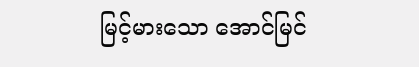မြင့်မားသော အောင်မြင်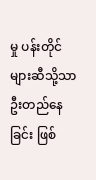မှု ပန်းတိုင်များဆီသို့သာ ဦးတည်နေခြင်း ဖြစ်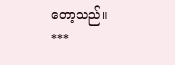တော့သည်။
***